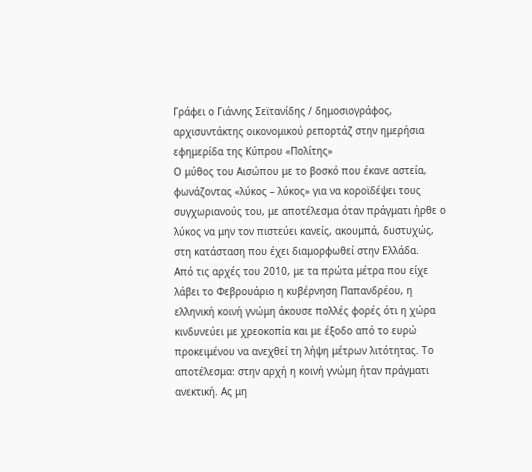Γράφει ο Γιάννης Σεϊτανίδης / δημοσιογράφος, αρχισυντάκτης οικονομικού ρεπορτάζ στην ημερήσια εφημερίδα της Κύπρου «Πολίτης»
Ο μύθος του Αισώπου με το βοσκό που έκανε αστεία, φωνάζοντας «λύκος – λύκος» για να κοροϊδέψει τους συγχωριανούς του, με αποτέλεσμα όταν πράγματι ήρθε ο λύκος να μην τον πιστεύει κανείς, ακουμπά, δυστυχώς, στη κατάσταση που έχει διαμορφωθεί στην Ελλάδα.
Από τις αρχές του 2010, με τα πρώτα μέτρα που είχε λάβει το Φεβρουάριο η κυβέρνηση Παπανδρέου, η ελληνική κοινή γνώμη άκουσε πολλές φορές ότι η χώρα κινδυνεύει με χρεοκοπία και με έξοδο από το ευρώ προκειμένου να ανεχθεί τη λήψη μέτρων λιτότητας. Το αποτέλεσμα: στην αρχή η κοινή γνώμη ήταν πράγματι ανεκτική. Ας μη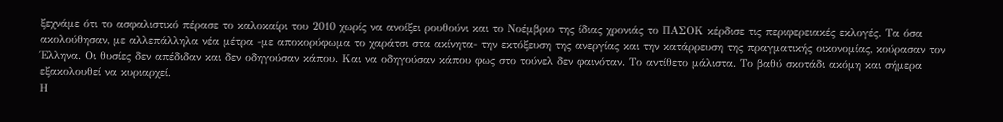ξεχνάμε ότι το ασφαλιστικό πέρασε το καλοκαίρι του 2010 χωρίς να ανοίξει ρουθούνι και το Νοέμβριο της ίδιας χρονιάς το ΠΑΣΟΚ κέρδισε τις περιφερειακές εκλογές. Τα όσα ακολούθησαν, με αλλεπάλληλα νέα μέτρα -με αποκορύφωμα το χαράτσι στα ακίνητα- την εκτόξευση της ανεργίας και την κατάρρευση της πραγματικής οικονομίας, κούρασαν τον Έλληνα. Οι θυσίες δεν απέδιδαν και δεν οδηγούσαν κάπου. Και να οδηγούσαν κάπου φως στο τούνελ δεν φαινόταν. Το αντίθετο μάλιστα. Το βαθύ σκοτάδι ακόμη και σήμερα εξακολουθεί να κυριαρχεί.
Η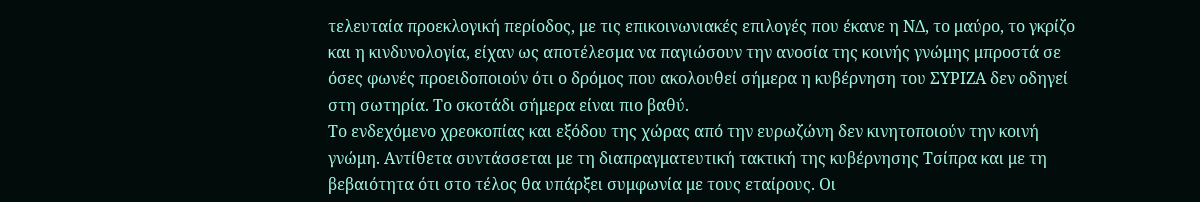τελευταία προεκλογική περίοδος, με τις επικοινωνιακές επιλογές που έκανε η ΝΔ, το μαύρο, το γκρίζο και η κινδυνολογία, είχαν ως αποτέλεσμα να παγιώσουν την ανοσία της κοινής γνώμης μπροστά σε όσες φωνές προειδοποιούν ότι ο δρόμος που ακολουθεί σήμερα η κυβέρνηση του ΣΥΡΙΖΑ δεν οδηγεί στη σωτηρία. Το σκοτάδι σήμερα είναι πιο βαθύ.
Το ενδεχόμενο χρεοκοπίας και εξόδου της χώρας από την ευρωζώνη δεν κινητοποιούν την κοινή γνώμη. Αντίθετα συντάσσεται με τη διαπραγματευτική τακτική της κυβέρνησης Τσίπρα και με τη βεβαιότητα ότι στο τέλος θα υπάρξει συμφωνία με τους εταίρους. Οι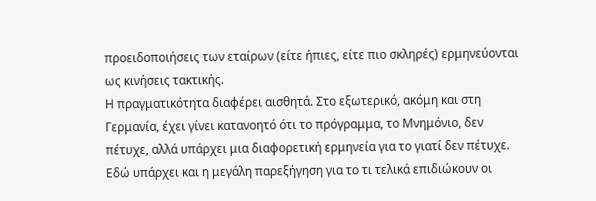προειδοποιήσεις των εταίρων (είτε ήπιες, είτε πιο σκληρές) ερμηνεύονται ως κινήσεις τακτικής.
Η πραγματικότητα διαφέρει αισθητά. Στο εξωτερικό, ακόμη και στη Γερμανία, έχει γίνει κατανοητό ότι το πρόγραμμα, το Μνημόνιο, δεν πέτυχε, αλλά υπάρχει μια διαφορετική ερμηνεία για το γιατί δεν πέτυχε. Εδώ υπάρχει και η μεγάλη παρεξήγηση για το τι τελικά επιδιώκουν οι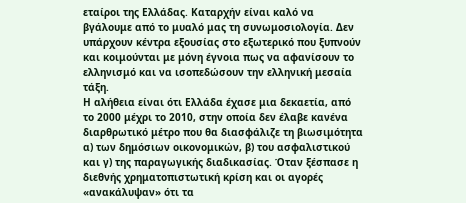εταίροι της Ελλάδας. Καταρχήν είναι καλό να βγάλουμε από το μυαλό μας τη συνωμοσιολογία. Δεν υπάρχουν κέντρα εξουσίας στο εξωτερικό που ξυπνούν και κοιμούνται με μόνη έγνοια πως να αφανίσουν το ελληνισμό και να ισοπεδώσουν την ελληνική μεσαία τάξη.
Η αλήθεια είναι ότι Ελλάδα έχασε μια δεκαετία, από το 2000 μέχρι το 2010, στην οποία δεν έλαβε κανένα διαρθρωτικό μέτρο που θα διασφάλιζε τη βιωσιμότητα α) των δημόσιων οικονομικών, β) του ασφαλιστικού και γ) της παραγωγικής διαδικασίας. Όταν ξέσπασε η διεθνής χρηματοπιστωτική κρίση και οι αγορές «ανακάλυψαν» ότι τα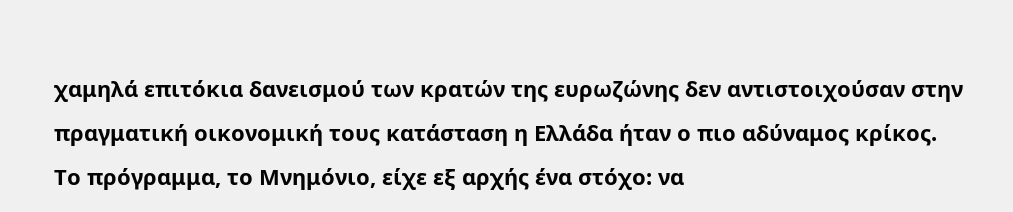χαμηλά επιτόκια δανεισμού των κρατών της ευρωζώνης δεν αντιστοιχούσαν στην πραγματική οικονομική τους κατάσταση η Ελλάδα ήταν ο πιο αδύναμος κρίκος.
Το πρόγραμμα, το Μνημόνιο, είχε εξ αρχής ένα στόχο: να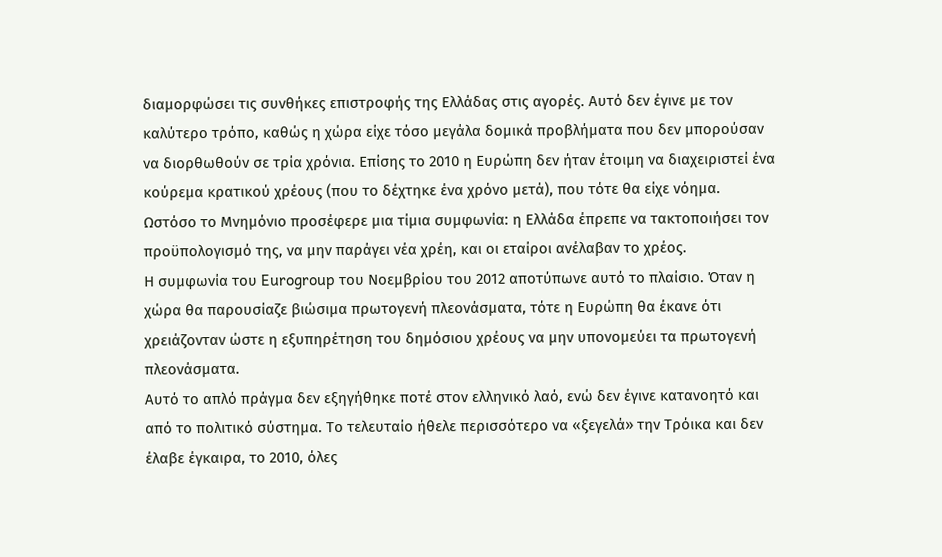διαμορφώσει τις συνθήκες επιστροφής της Ελλάδας στις αγορές. Αυτό δεν έγινε με τον καλύτερο τρόπο, καθώς η χώρα είχε τόσο μεγάλα δομικά προβλήματα που δεν μπορούσαν να διορθωθούν σε τρία χρόνια. Επίσης το 2010 η Ευρώπη δεν ήταν έτοιμη να διαχειριστεί ένα κούρεμα κρατικού χρέους (που το δέχτηκε ένα χρόνο μετά), που τότε θα είχε νόημα.
Ωστόσο το Μνημόνιο προσέφερε μια τίμια συμφωνία: η Ελλάδα έπρεπε να τακτοποιήσει τον προϋπολογισμό της, να μην παράγει νέα χρέη, και οι εταίροι ανέλαβαν το χρέος.
Η συμφωνία του Eurogroup του Νοεμβρίου του 2012 αποτύπωνε αυτό το πλαίσιο. Όταν η χώρα θα παρουσίαζε βιώσιμα πρωτογενή πλεονάσματα, τότε η Ευρώπη θα έκανε ότι χρειάζονταν ώστε η εξυπηρέτηση του δημόσιου χρέους να μην υπονομεύει τα πρωτογενή πλεονάσματα.
Αυτό το απλό πράγμα δεν εξηγήθηκε ποτέ στον ελληνικό λαό, ενώ δεν έγινε κατανοητό και από το πολιτικό σύστημα. Το τελευταίο ήθελε περισσότερο να «ξεγελά» την Τρόικα και δεν έλαβε έγκαιρα, το 2010, όλες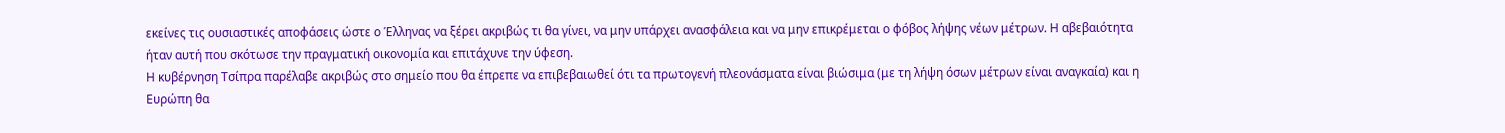εκείνες τις ουσιαστικές αποφάσεις ώστε ο Έλληνας να ξέρει ακριβώς τι θα γίνει, να μην υπάρχει ανασφάλεια και να μην επικρέμεται ο φόβος λήψης νέων μέτρων. Η αβεβαιότητα ήταν αυτή που σκότωσε την πραγματική οικονομία και επιτάχυνε την ύφεση.
Η κυβέρνηση Τσίπρα παρέλαβε ακριβώς στο σημείο που θα έπρεπε να επιβεβαιωθεί ότι τα πρωτογενή πλεονάσματα είναι βιώσιμα (με τη λήψη όσων μέτρων είναι αναγκαία) και η Ευρώπη θα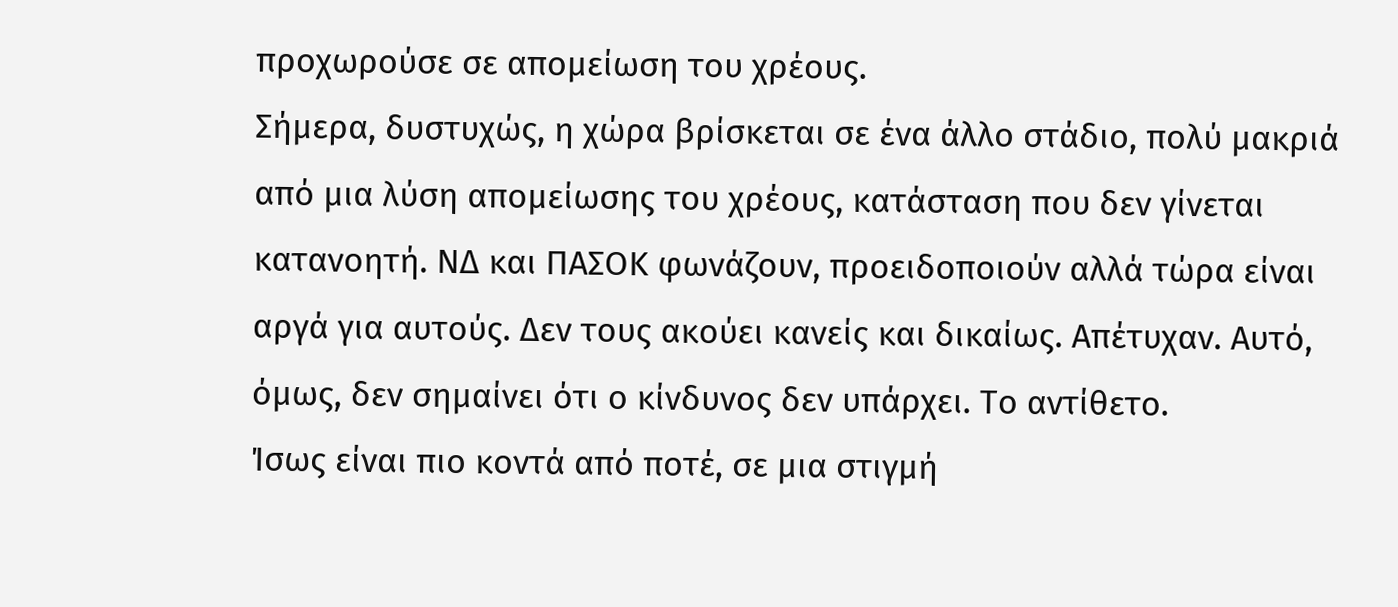προχωρούσε σε απομείωση του χρέους.
Σήμερα, δυστυχώς, η χώρα βρίσκεται σε ένα άλλο στάδιο, πολύ μακριά από μια λύση απομείωσης του χρέους, κατάσταση που δεν γίνεται κατανοητή. ΝΔ και ΠΑΣΟΚ φωνάζουν, προειδοποιούν αλλά τώρα είναι αργά για αυτούς. Δεν τους ακούει κανείς και δικαίως. Απέτυχαν. Αυτό, όμως, δεν σημαίνει ότι ο κίνδυνος δεν υπάρχει. Το αντίθετο.
Ίσως είναι πιο κοντά από ποτέ, σε μια στιγμή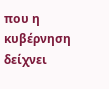που η κυβέρνηση δείχνει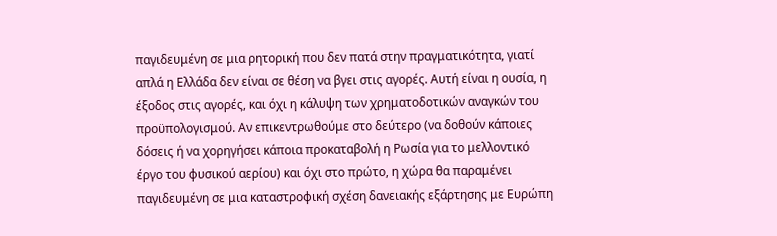παγιδευμένη σε μια ρητορική που δεν πατά στην πραγματικότητα, γιατί απλά η Ελλάδα δεν είναι σε θέση να βγει στις αγορές. Αυτή είναι η ουσία, η έξοδος στις αγορές, και όχι η κάλυψη των χρηματοδοτικών αναγκών του προϋπολογισμού. Αν επικεντρωθούμε στο δεύτερο (να δοθούν κάποιες δόσεις ή να χορηγήσει κάποια προκαταβολή η Ρωσία για το μελλοντικό έργο του φυσικού αερίου) και όχι στο πρώτο, η χώρα θα παραμένει παγιδευμένη σε μια καταστροφική σχέση δανειακής εξάρτησης με Ευρώπη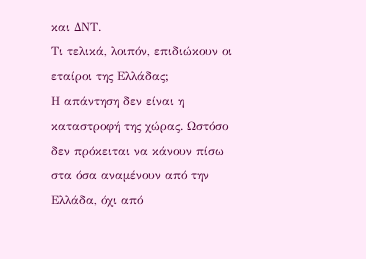και ΔΝΤ.
Τι τελικά, λοιπόν, επιδιώκουν οι εταίροι της Ελλάδας;
Η απάντηση δεν είναι η καταστροφή της χώρας. Ωστόσο δεν πρόκειται να κάνουν πίσω στα όσα αναμένουν από την Ελλάδα, όχι από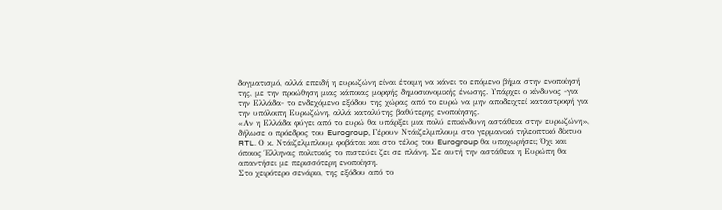δογματισμό, αλλά επειδή η ευρωζώνη είναι έτοιμη να κάνει το επόμενο βήμα στην ενοποίησή της, με την προώθηση μιας κάποιας μορφής δημοσιονομικής ένωσης. Υπάρχει ο κίνδυνος -για την Ελλάδα- το ενδεχόμενο εξόδου της χώρας από το ευρώ να μην αποδειχτεί καταστροφή για την υπόλοιπη Ευρωζώνη, αλλά καταλύτης βαθύτερης ενοποίησης.
«Αν η Ελλάδα φύγει από το ευρώ θα υπάρξει μια πολύ επικίνδυνη αστάθεια στην ευρωζώνη», δήλωσε ο πρόεδρος του Eurogroup, Γέρουν Ντάιζελμπλουμ στο γερμανικό τηλεοπτικό δίκτυο RTL. Ο κ. Ντάιζελμπλουμ φοβάται και στο τέλος του Eurogroup θα υποχωρήσει; Όχι και όποιος Έλληνας πολιτικός το πιστεύει ζει σε πλάνη. Σε αυτή την αστάθεια η Ευρώπη θα απαντήσει με περισσότερη ενοποίηση.
Στο χειρότερο σενάριο, της εξόδου από το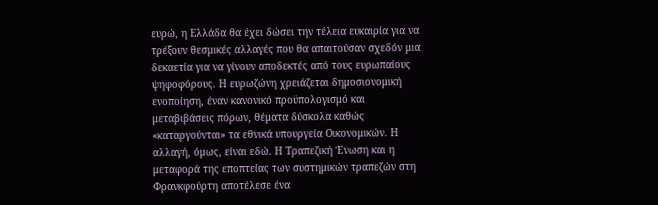ευρώ, η Ελλάδα θα έχει δώσει την τέλεια ευκαιρία για να τρέξουν θεσμικές αλλαγές που θα απαιτούσαν σχεδόν μια δεκαετία για να γίνουν αποδεκτές από τους ευρωπαίους ψηφοφόρους. Η ευρωζώνη χρειάζεται δημοσιονομική ενοποίηση, έναν κανονικό προϋπολογισμό και μεταβιβάσεις πόρων, θέματα δύσκολα καθώς «καταργούνται» τα εθνικά υπουργεία Οικονομικών. Η αλλαγή, όμως, είναι εδώ. Η Τραπεζική Ένωση και η μεταφορά της εποπτείας των συστημικών τραπεζών στη Φρανκφούρτη αποτέλεσε ένα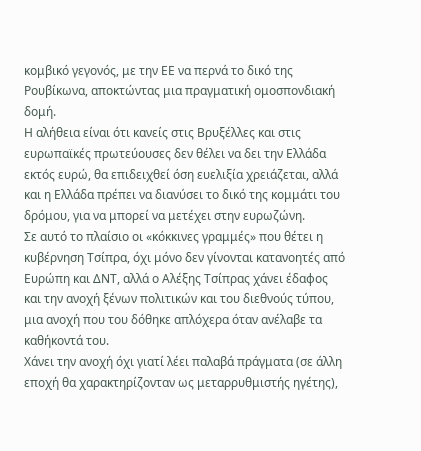κομβικό γεγονός, με την ΕΕ να περνά το δικό της Ρουβίκωνα, αποκτώντας μια πραγματική ομοσπονδιακή δομή.
Η αλήθεια είναι ότι κανείς στις Βρυξέλλες και στις ευρωπαϊκές πρωτεύουσες δεν θέλει να δει την Ελλάδα εκτός ευρώ, θα επιδειχθεί όση ευελιξία χρειάζεται, αλλά και η Ελλάδα πρέπει να διανύσει το δικό της κομμάτι του δρόμου, για να μπορεί να μετέχει στην ευρωζώνη.
Σε αυτό το πλαίσιο οι «κόκκινες γραμμές» που θέτει η κυβέρνηση Τσίπρα, όχι μόνο δεν γίνονται κατανοητές από Ευρώπη και ΔΝΤ, αλλά ο Αλέξης Τσίπρας χάνει έδαφος και την ανοχή ξένων πολιτικών και του διεθνούς τύπου, μια ανοχή που του δόθηκε απλόχερα όταν ανέλαβε τα καθήκοντά του.
Χάνει την ανοχή όχι γιατί λέει παλαβά πράγματα (σε άλλη εποχή θα χαρακτηρίζονταν ως μεταρρυθμιστής ηγέτης),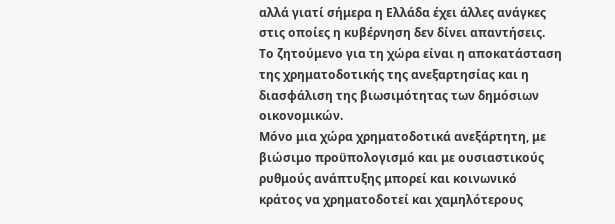αλλά γιατί σήμερα η Ελλάδα έχει άλλες ανάγκες στις οποίες η κυβέρνηση δεν δίνει απαντήσεις.
Το ζητούμενο για τη χώρα είναι η αποκατάσταση της χρηματοδοτικής της ανεξαρτησίας και η διασφάλιση της βιωσιμότητας των δημόσιων οικονομικών.
Μόνο μια χώρα χρηματοδοτικά ανεξάρτητη, με βιώσιμο προϋπολογισμό και με ουσιαστικούς ρυθμούς ανάπτυξης μπορεί και κοινωνικό κράτος να χρηματοδοτεί και χαμηλότερους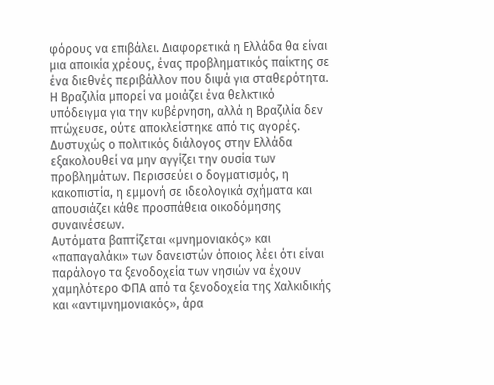φόρους να επιβάλει. Διαφορετικά η Ελλάδα θα είναι μια αποικία χρέους, ένας προβληματικός παίκτης σε ένα διεθνές περιβάλλον που διψά για σταθερότητα. Η Βραζιλία μπορεί να μοιάζει ένα θελκτικό υπόδειγμα για την κυβέρνηση, αλλά η Βραζιλία δεν πτώχευσε, ούτε αποκλείστηκε από τις αγορές.
Δυστυχώς ο πολιτικός διάλογος στην Ελλάδα εξακολουθεί να μην αγγίζει την ουσία των προβλημάτων. Περισσεύει ο δογματισμός, η κακοπιστία, η εμμονή σε ιδεολογικά σχήματα και απουσιάζει κάθε προσπάθεια οικοδόμησης συναινέσεων.
Αυτόματα βαπτίζεται «μνημονιακός» και «παπαγαλάκι» των δανειστών όποιος λέει ότι είναι παράλογο τα ξενοδοχεία των νησιών να έχουν χαμηλότερο ΦΠΑ από τα ξενοδοχεία της Χαλκιδικής και «αντιμνημονιακός», άρα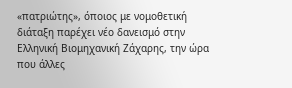«πατριώτης», όποιος με νομοθετική διάταξη παρέχει νέο δανεισμό στην Ελληνική Βιομηχανική Ζάχαρης, την ώρα που άλλες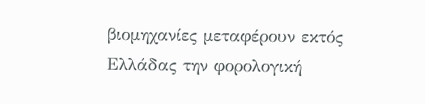βιομηχανίες μεταφέρουν εκτός Ελλάδας την φορολογική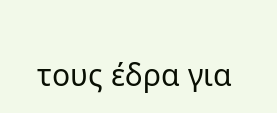τους έδρα για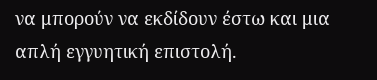να μπορούν να εκδίδουν έστω και μια απλή εγγυητική επιστολή.